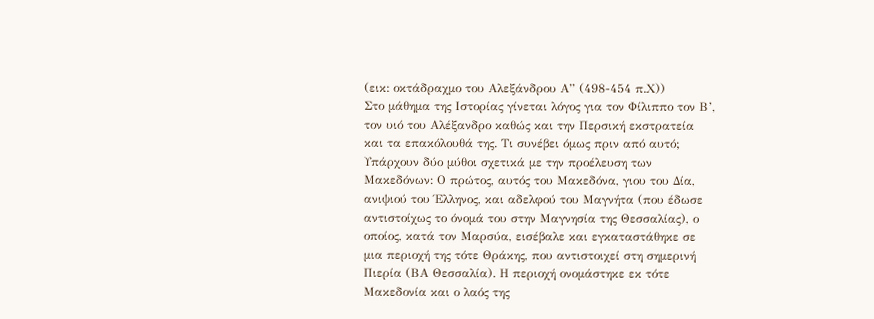(εικ: οκτάδραχμο του Αλεξάνδρου Α” (498-454 π.Χ))
Στο μάθημα της Ιστορίας γίνεται λόγος για τον Φίλιππο τον Β’, τον υιό του Αλέξανδρο καθώς και την Περσική εκστρατεία και τα επακόλουθά της. Τι συνέβει όμως πριν από αυτό;
Υπάρχουν δύο μύθοι σχετικά με την προέλευση των Μακεδόνων: Ο πρώτος, αυτός του Μακεδόνα, γιου του Δία, ανιψιού του Έλληνος, και αδελφού του Μαγνήτα (που έδωσε αντιστοίχως το όνομά του στην Μαγνησία της Θεσσαλίας), ο οποίος, κατά τον Μαρσύα, εισέβαλε και εγκαταστάθηκε σε μια περιοχή της τότε Θράκης, που αντιστοιχεί στη σημερινή Πιερία (ΒΑ Θεσσαλία). Η περιοχή ονομάστηκε εκ τότε Μακεδονία και ο λαός της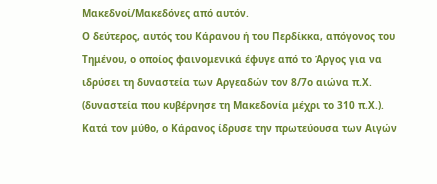Μακεδνοί/Μακεδόνες από αυτόν.
Ο δεύτερος, αυτός του Κάρανου ή του Περδίκκα, απόγονος του Τημένου, ο οποίος φαινομενικά έφυγε από το Άργος για να ιδρύσει τη δυναστεία των Αργεαδών τον 8/7ο αιώνα π.Χ. (δυναστεία που κυβέρνησε τη Μακεδονία μέχρι το 310 π.Χ.). Κατά τον μύθο, ο Κάρανος ίδρυσε την πρωτεύουσα των Αιγών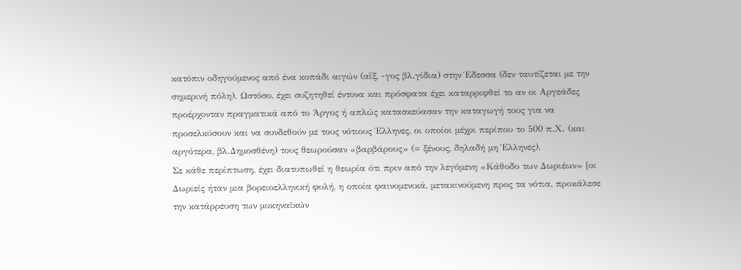κατόπιν οδηγούμενος από ένα κοπάδι αιγών (αἴξ, -γος βλ.γίδια) στην Έδεσσα (δεν ταυτίζεται με την σημερινή πόλη). Ωστόσο, έχει συζητηθεί έντονα και πρόσφατα έχει καταρριφθεί το αν οι Αργεάδες προέρχονταν πραγματικά από το Άργος ή απλώς κατασκεύασαν την καταγωγή τους για να προσελκύσουν και να συνδεθούν με τους νότιους Έλληνες, οι οποίοι μέχρι περίπου το 500 π.Χ. (και αργότερα, βλ.Δημοσθένη) τους θεωρούσαν «βαρβάρους» (= ξένους, δηλαδή μη Έλληνες).
Σε κάθε περίπτωση, έχει διατυπωθεί η θεωρία ότι πριν από την λεγόμενη «Κάθοδο των Δωριέων» [οι Δωριείς ήταν μια βορειοελληνική φυλή, η οποία φαινομενικά, μετακινούμενη προς τα νότια, προκάλεσε την κατάρρευση των μυκηναϊκών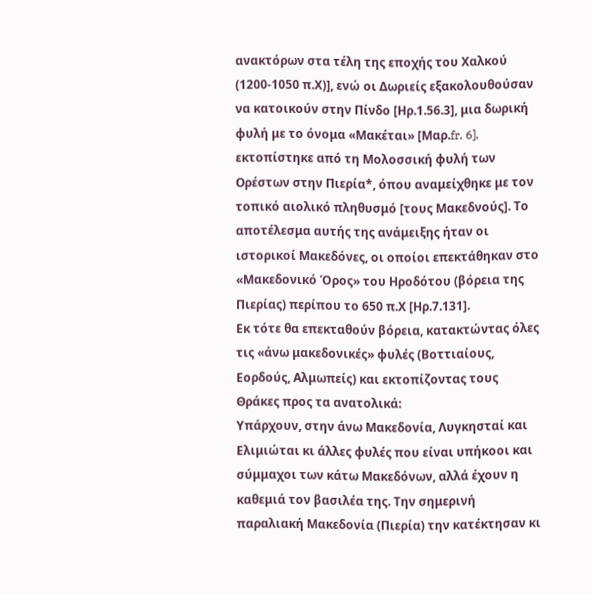ανακτόρων στα τέλη της εποχής του Χαλκού (1200-1050 π.Χ)], ενώ οι Δωριείς εξακολουθούσαν να κατοικούν στην Πίνδο [Ηρ.1.56.3], μια δωρική φυλή με το όνομα «Μακέται» [Μαρ.fr. 6], εκτοπίστηκε από τη Μολοσσική φυλή των Ορέστων στην Πιερία*, όπου αναμείχθηκε με τον τοπικό αιολικό πληθυσμό [τους Μακεδνούς]. Το αποτέλεσμα αυτής της ανάμειξης ήταν οι ιστορικοί Μακεδόνες, οι οποίοι επεκτάθηκαν στο «Μακεδονικό Όρος» του Ηροδότου (βόρεια της Πιερίας) περίπου το 650 π.Χ [Ηρ.7.131].
Εκ τότε θα επεκταθούν βόρεια, κατακτώντας όλες τις «άνω μακεδονικές» φυλές (Βοττιαίους, Εορδούς, Αλμωπείς) και εκτοπίζοντας τους Θράκες προς τα ανατολικά:
Υπάρχουν, στην άνω Μακεδονία, Λυγκησταί και Ελιμιώται κι άλλες φυλές που είναι υπήκοοι και σύμμαχοι των κάτω Μακεδόνων, αλλά έχουν η καθεμιά τον βασιλέα της. Την σημερινή παραλιακή Μακεδονία (Πιερία) την κατέκτησαν κι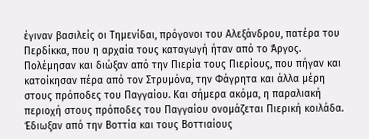έγιναν βασιλείς οι Τημενίδαι, πρόγονοι του Αλεξάνδρου, πατέρα του Περδίκκα, που η αρχαία τους καταγωγή ήταν από το Άργος. Πολέμησαν και διώξαν από την Πιερία τους Πιερίους, που πήγαν και κατοίκησαν πέρα από τον Στρυμόνα, την Φάγρητα και άλλα μέρη στους πρόποδες του Παγγαίου. Και σήμερα ακόμα, η παραλιακή περιοχή στους πρόποδες του Παγγαίου ονομάζεται Πιερική κοιλάδα. Έδιωξαν από την Βοττία και τους Βοττιαίους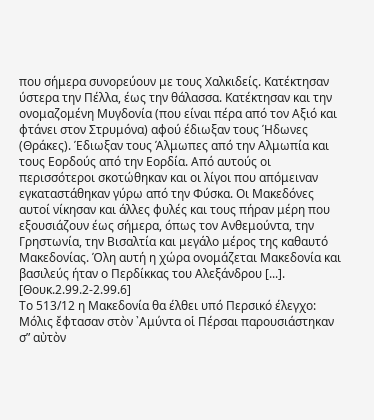που σήμερα συνορεύουν με τους Χαλκιδείς. Κατέκτησαν ύστερα την Πέλλα, έως την θάλασσα. Κατέκτησαν και την ονομαζομένη Μυγδονία (που είναι πέρα από τον Αξιό και φτάνει στον Στρυμόνα) αφού έδιωξαν τους Ήδωνες (Θράκες). Έδιωξαν τους Άλμωπες από την Αλμωπία και τους Εορδούς από την Εορδία. Από αυτούς οι περισσότεροι σκοτώθηκαν και οι λίγοι που απόμειναν εγκαταστάθηκαν γύρω από την Φύσκα. Οι Μακεδόνες αυτοί νίκησαν και άλλες φυλές και τους πήραν μέρη που εξουσιάζουν έως σήμερα, όπως τον Ανθεμούντα, την Γρηστωνία, την Βισαλτία και μεγάλο μέρος της καθαυτό Μακεδονίας. Όλη αυτή η χώρα ονομάζεται Μακεδονία και βασιλεύς ήταν ο Περδίκκας του Αλεξάνδρου [...]. [Θουκ.2.99.2-2.99.6]
Το 513/12 η Μακεδονία θα έλθει υπό Περσικό έλεγχο:
Μόλις ἔφτασαν στὸν ᾿Αμύντα οἱ Πέρσαι παρουσιάστηκαν σ” αὐτὸν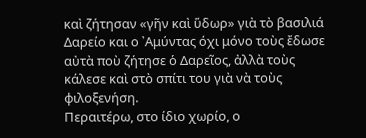καὶ ζήτησαν «γῆν καὶ ὕδωρ» γιὰ τὸ βασιλιά Δαρείο και ο ᾿Αμύντας όχι μόνο τοὺς ἔδωσε αὐτὰ ποὺ ζήτησε ὁ Δαρεῖος, ἀλλὰ τοὺς κάλεσε καὶ στὸ σπίτι του γιὰ νὰ τοὺς φιλοξενήση.
Περαιτέρω, στο ίδιο χωρίο, ο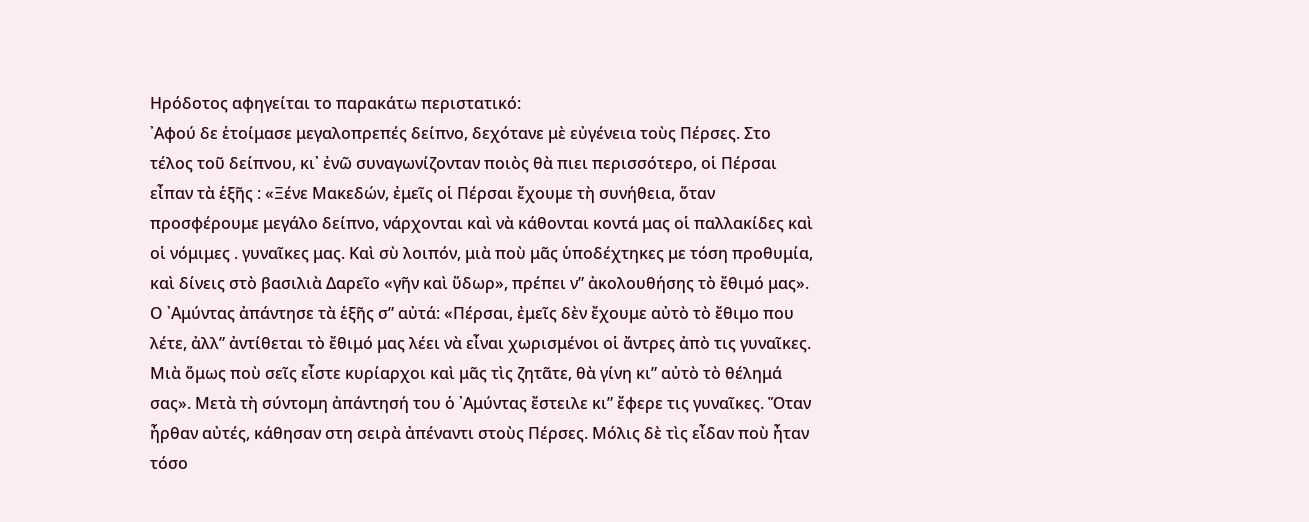Ηρόδοτος αφηγείται το παρακάτω περιστατικό:
᾿Αφού δε ἑτοίμασε μεγαλοπρεπές δείπνο, δεχότανε μὲ εὐγένεια τοὺς Πέρσες. Στο τέλος τοῦ δείπνου, κι᾿ ἐνῶ συναγωνίζονταν ποιὸς θὰ πιει περισσότερο, οἱ Πέρσαι εἶπαν τὰ ἑξῆς : «Ξένε Μακεδών, ἐμεῖς οἱ Πέρσαι ἔχουμε τὴ συνήθεια, ὅταν προσφέρουμε μεγάλο δείπνο, νάρχονται καὶ νὰ κάθονται κοντά μας οἱ παλλακίδες καὶ οἱ νόμιμες . γυναῖκες μας. Καὶ σὺ λοιπόν, μιὰ ποὺ μᾶς ὑποδέχτηκες με τόση προθυμία, καὶ δίνεις στὸ βασιλιὰ Δαρεῖο «γῆν καὶ ὕδωρ», πρέπει ν” ἀκολουθήσης τὸ ἔθιμό μας». Ο ᾿Αμύντας ἀπάντησε τὰ ἑξῆς σ” αὐτά: «Πέρσαι, ἐμεῖς δὲν ἔχουμε αὐτὸ τὸ ἔθιμο που λέτε, ἀλλ” ἀντίθεται τὸ ἔθιμό μας λέει νὰ εἶναι χωρισμένοι οἱ ἄντρες ἀπὸ τις γυναῖκες. Μιὰ ὅμως ποὺ σεῖς εἶστε κυρίαρχοι καὶ μᾶς τὶς ζητᾶτε, θὰ γίνη κι” αὐτὸ τὸ θέλημά σας». Μετὰ τὴ σύντομη ἀπάντησή του ὁ ᾿Αμύντας ἔστειλε κι” ἔφερε τις γυναῖκες. Ὅταν ἦρθαν αὐτές, κάθησαν στη σειρὰ ἀπέναντι στοὺς Πέρσες. Μόλις δὲ τὶς εἶδαν ποὺ ἦταν τόσο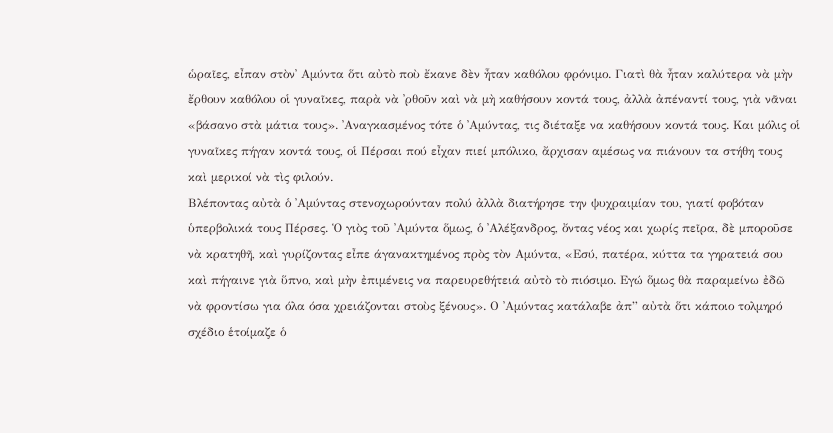ὡραῖες, εἶπαν στὸν᾿ Αμύντα ὅτι αὐτὸ ποὺ ἔκανε δὲν ἦταν καθόλου φρόνιμο. Γιατὶ θὰ ἦταν καλύτερα νὰ μὴν ἔρθουν καθόλου οἱ γυναῖκες, παρὰ νὰ ᾿ρθοῦν καὶ νὰ μὴ καθήσουν κοντά τους, ἀλλὰ ἀπέναντί τους, γιὰ νᾶναι «βάσανο στὰ μάτια τους». ᾿Αναγκασμένος τότε ὁ ᾿Αμύντας, τις διέταξε να καθήσουν κοντά τους. Και μόλις οἱ γυναῖκες πήγαν κοντά τους, οἱ Πέρσαι πού εἶχαν πιεί μπόλικο, ἄρχισαν αμέσως να πιάνουν τα στήθη τους καὶ μερικοί νὰ τὶς φιλούν.
Βλέποντας αὐτὰ ὁ ᾿Αμύντας στενοχωρούνταν πολύ ἀλλὰ διατήρησε την ψυχραιμίαν του, γιατί φοβόταν ὑπερβολικά τους Πέρσες. Ὁ γιὸς τοῦ ᾿Αμύντα ὅμως, ὁ ᾿Αλέξανδρος, ὄντας νέος και χωρίς πεῖρα, δὲ μποροῦσε νὰ κρατηθῆ, καὶ γυρίζοντας εἶπε άγανακτημένος πρὸς τὸν Αμύντα, «Εσύ, πατέρα, κύττα τα γηρατειά σου καὶ πήγαινε γιὰ ὕπνο, καὶ μὴν ἐπιμένεις να παρευρεθήτειά αὐτὸ τὸ πιόσιμο. Εγώ ὅμως θὰ παραμείνω ἐδῶ νὰ φροντίσω για όλα όσα χρειάζονται στοὺς ξένους». Ο ᾿Αμύντας κατάλαβε ἀπ” αὐτὰ ὅτι κάποιο τολμηρό σχέδιο ἑτοίμαζε ὁ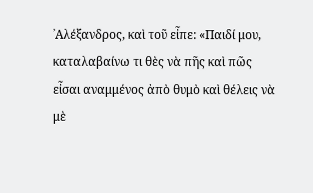᾿Αλέξανδρος, καὶ τοῦ εἶπε: «Παιδί μου, καταλαβαίνω τι θὲς νὰ πῆς καὶ πῶς εἶσαι αναμμένος ἀπὸ θυμὸ καὶ θέλεις νὰ μὲ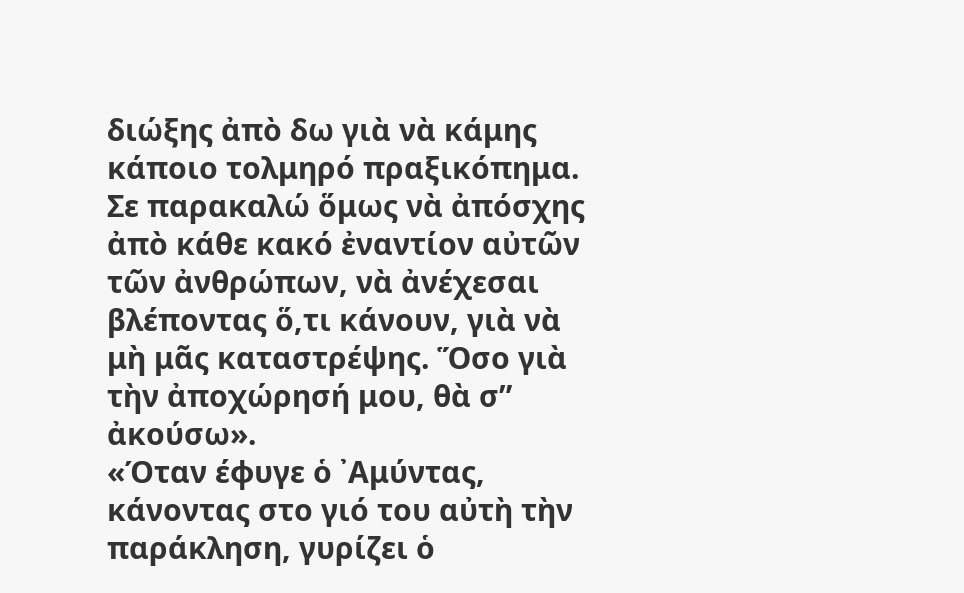διώξης ἀπὸ δω γιὰ νὰ κάμης κάποιο τολμηρό πραξικόπημα. Σε παρακαλώ ὅμως νὰ ἀπόσχης ἀπὸ κάθε κακό ἐναντίον αὐτῶν τῶν ἀνθρώπων, νὰ ἀνέχεσαι βλέποντας ὅ,τι κάνουν, γιὰ νὰ μὴ μᾶς καταστρέψης. Ὅσο γιὰ τὴν ἀποχώρησή μου, θὰ σ” ἀκούσω».
«Όταν έφυγε ὁ ᾿Αμύντας, κάνοντας στο γιό του αὐτὴ τὴν παράκληση, γυρίζει ὁ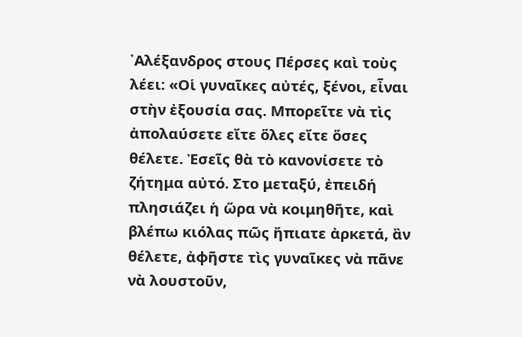᾿Αλέξανδρος στους Πέρσες καὶ τοὺς λέει: «Οἱ γυναῖκες αὐτές, ξένοι, εἶναι στὴν ἐξουσία σας. Μπορεῖτε νὰ τὶς ἀπολαύσετε εἴτε ὅλες εἴτε ὅσες θέλετε. Ἐσεῖς θὰ τὸ κανονίσετε τὸ ζήτημα αὐτό. Στο μεταξύ, ἐπειδή πλησιάζει ἡ ὥρα νὰ κοιμηθῆτε, καὶ βλέπω κιόλας πῶς ἤπιατε ἀρκετά, ἂν θέλετε, ἀφῆστε τὶς γυναῖκες νὰ πᾶνε νὰ λουστοῦν,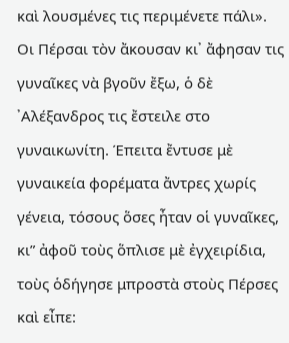καὶ λουσμένες τις περιμένετε πάλι». Οι Πέρσαι τὸν ἄκουσαν κι᾿ ἄφησαν τις γυναῖκες νὰ βγοῦν ἔξω, ὁ δὲ ᾿Αλέξανδρος τις ἔστειλε στο γυναικωνίτη. Έπειτα ἔντυσε μὲ γυναικεία φορέματα ἄντρες χωρίς γένεια, τόσους ὅσες ἦταν οἱ γυναῖκες, κι” ἀφοῦ τοὺς ὅπλισε μὲ ἐγχειρίδια, τοὺς ὁδήγησε μπροστὰ στοὺς Πέρσες καὶ εἶπε: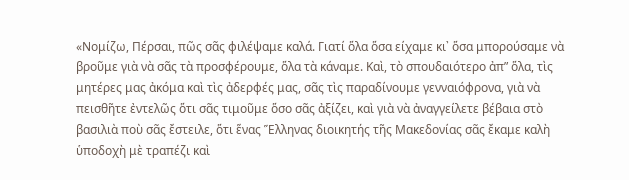«Νομίζω, Πέρσαι, πῶς σᾶς φιλέψαμε καλά. Γιατί ὅλα ὅσα είχαμε κι᾿ ὅσα μπορούσαμε νὰ βροῦμε γιὰ νὰ σᾶς τὰ προσφέρουμε, ὅλα τὰ κάναμε. Καὶ, τὸ σπουδαιότερο ἀπ” ὅλα, τὶς μητέρες μας ἀκόμα καὶ τὶς ἀδερφές μας, σᾶς τὶς παραδίνουμε γενναιόφρονα, γιὰ νὰ πεισθῆτε ἐντελῶς ὅτι σᾶς τιμοῦμε ὅσο σᾶς ἀξίζει, καὶ γιὰ νὰ ἀναγγείλετε βέβαια στὸ βασιλιὰ ποὺ σᾶς ἔστειλε, ὅτι ἕνας Ἕλληνας διοικητής τῆς Μακεδονίας σᾶς ἔκαμε καλὴ ὑποδοχὴ μὲ τραπέζι καὶ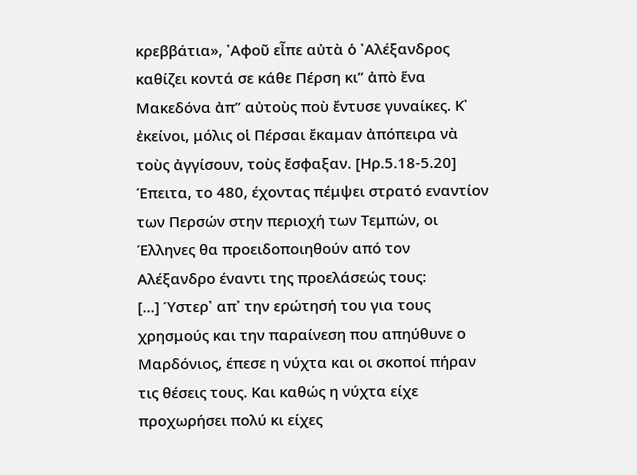κρεββάτια», ᾿Αφοῦ εἶπε αὐτὰ ὁ ᾿Αλέξανδρος καθίζει κοντά σε κάθε Πέρση κι” ἀπὸ ἕνα Μακεδόνα ἀπ” αὐτοὺς ποὺ ἔντυσε γυναίκες. Κ᾿ ἐκείνοι, μόλις οἱ Πέρσαι ἔκαμαν ἀπόπειρα νὰ τοὺς ἀγγίσουν, τοὺς ἔσφαξαν. [Ηρ.5.18-5.20]
Έπειτα, το 480, έχοντας πέμψει στρατό εναντίον των Περσών στην περιοχή των Τεμπών, οι Έλληνες θα προειδοποιηθούν από τον Αλέξανδρο έναντι της προελάσεώς τους:
[...] Ύστερ᾽ απ᾽ την ερώτησή του για τους χρησμούς και την παραίνεση που απηύθυνε ο Μαρδόνιος, έπεσε η νύχτα και οι σκοποί πήραν τις θέσεις τους. Και καθώς η νύχτα είχε προχωρήσει πολύ κι είχες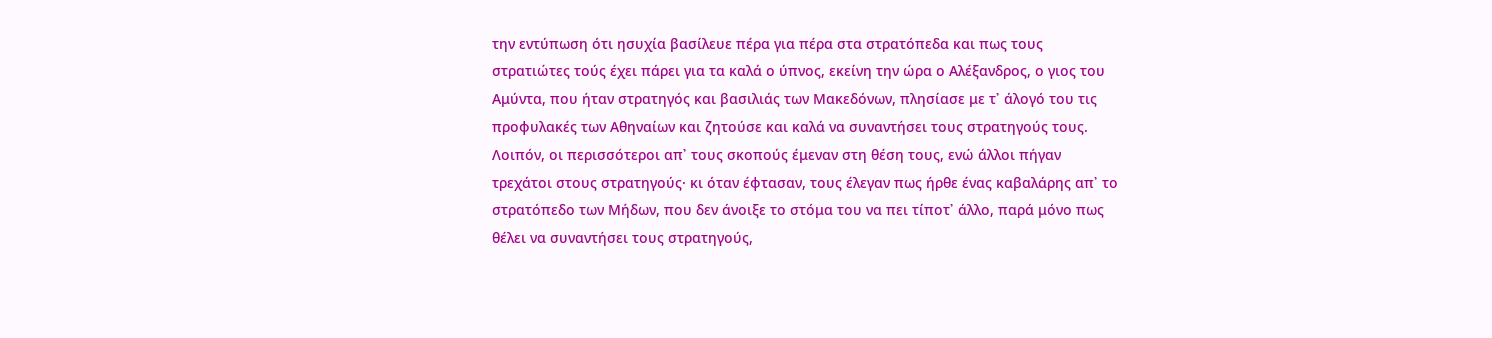την εντύπωση ότι ησυχία βασίλευε πέρα για πέρα στα στρατόπεδα και πως τους στρατιώτες τούς έχει πάρει για τα καλά ο ύπνος, εκείνη την ώρα ο Αλέξανδρος, ο γιος του Αμύντα, που ήταν στρατηγός και βασιλιάς των Μακεδόνων, πλησίασε με τ᾽ άλογό του τις προφυλακές των Αθηναίων και ζητούσε και καλά να συναντήσει τους στρατηγούς τους. Λοιπόν, οι περισσότεροι απ᾽ τους σκοπούς έμεναν στη θέση τους, ενώ άλλοι πήγαν τρεχάτοι στους στρατηγούς· κι όταν έφτασαν, τους έλεγαν πως ήρθε ένας καβαλάρης απ᾽ το στρατόπεδο των Μήδων, που δεν άνοιξε το στόμα του να πει τίποτ᾽ άλλο, παρά μόνο πως θέλει να συναντήσει τους στρατηγούς,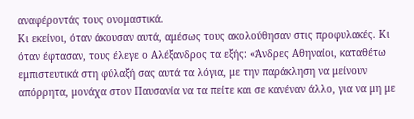αναφέροντάς τους ονομαστικά.
Κι εκείνοι, όταν άκουσαν αυτά, αμέσως τους ακολούθησαν στις προφυλακές. Κι όταν έφτασαν, τους έλεγε ο Αλέξανδρος τα εξής: «Άνδρες Αθηναίοι, καταθέτω εμπιστευτικά στη φύλαξή σας αυτά τα λόγια, με την παράκληση να μείνουν απόρρητα, μονάχα στον Παυσανία να τα πείτε και σε κανέναν άλλο, για να μη με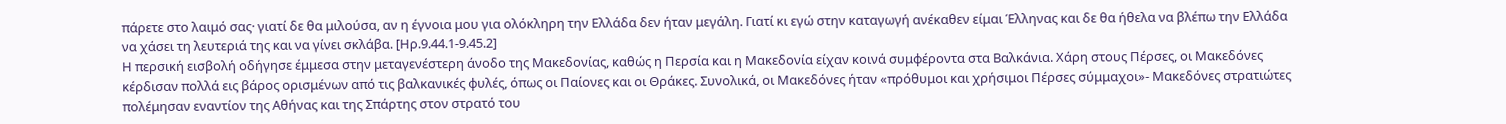πάρετε στο λαιμό σας· γιατί δε θα μιλούσα, αν η έγνοια μου για ολόκληρη την Ελλάδα δεν ήταν μεγάλη. Γιατί κι εγώ στην καταγωγή ανέκαθεν είμαι Έλληνας και δε θα ήθελα να βλέπω την Ελλάδα να χάσει τη λευτεριά της και να γίνει σκλάβα. [Ηρ.9.44.1-9.45.2]
Η περσική εισβολή οδήγησε έμμεσα στην μεταγενέστερη άνοδο της Μακεδονίας, καθώς η Περσία και η Μακεδονία είχαν κοινά συμφέροντα στα Βαλκάνια. Χάρη στους Πέρσες, οι Μακεδόνες κέρδισαν πολλά εις βάρος ορισμένων από τις βαλκανικές φυλές, όπως οι Παίονες και οι Θράκες. Συνολικά, οι Μακεδόνες ήταν «πρόθυμοι και χρήσιμοι Πέρσες σύμμαχοι»- Μακεδόνες στρατιώτες πολέμησαν εναντίον της Αθήνας και της Σπάρτης στον στρατό του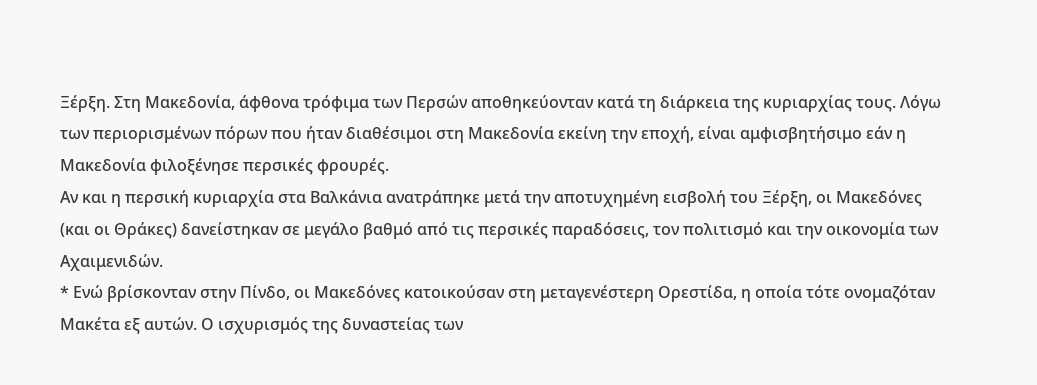Ξέρξη. Στη Μακεδονία, άφθονα τρόφιμα των Περσών αποθηκεύονταν κατά τη διάρκεια της κυριαρχίας τους. Λόγω των περιορισμένων πόρων που ήταν διαθέσιμοι στη Μακεδονία εκείνη την εποχή, είναι αμφισβητήσιμο εάν η Μακεδονία φιλοξένησε περσικές φρουρές.
Αν και η περσική κυριαρχία στα Βαλκάνια ανατράπηκε μετά την αποτυχημένη εισβολή του Ξέρξη, οι Μακεδόνες (και οι Θράκες) δανείστηκαν σε μεγάλο βαθμό από τις περσικές παραδόσεις, τον πολιτισμό και την οικονομία των Αχαιμενιδών.
* Ενώ βρίσκονταν στην Πίνδο, οι Μακεδόνες κατοικούσαν στη μεταγενέστερη Ορεστίδα, η οποία τότε ονομαζόταν Μακέτα εξ αυτών. Ο ισχυρισμός της δυναστείας των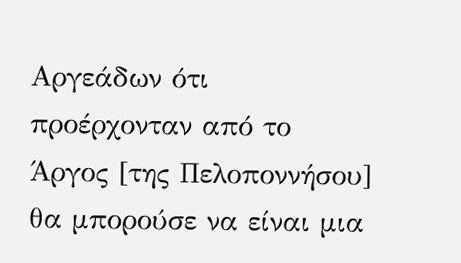Αργεάδων ότι προέρχονταν από το Άργος [της Πελοποννήσου] θα μπορούσε να είναι μια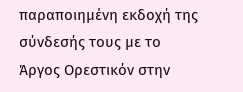παραποιημένη εκδοχή της σύνδεσής τους με το Άργος Ορεστικόν στην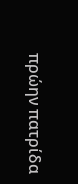πρώην πατρίδα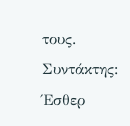τους.
Συντάκτης: Έσθερ